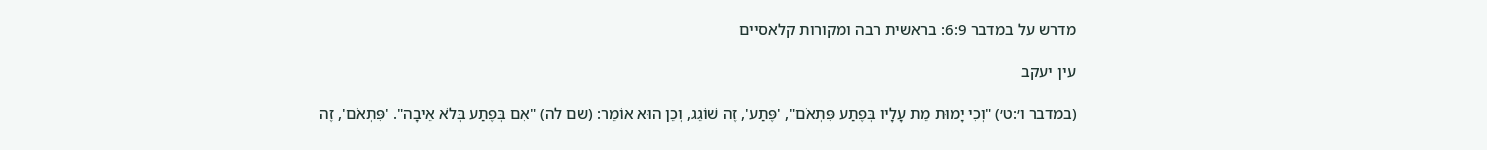מדרש על במדבר 6:9: בראשית רבה ומקורות קלאסיים

עין יעקב

(במדבר ו׳:ט׳) "וְכִי יָמוּת מֵת עָלָיו בְּפֶתַע פִּתְאֹם", 'פֶּתַע', זֶה שׁוֹגֵג, וְכֵן הוּא אוֹמֵר: (שם לה) "אִם בְּפֶתַע בְּלֹא אֵיבָה". 'פִּתְאֹם', זֶה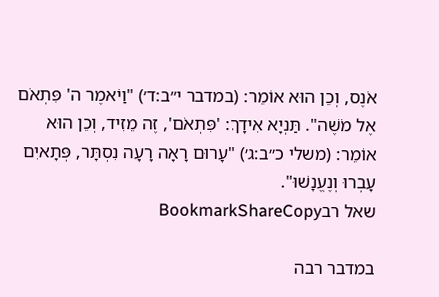אֹנֶס, וְכֵן הוּא אוֹמֵר: (במדבר י״ב:ד׳) "וַיֹאמֶר ה' פִּתְאֹם אֶל מֹשֶׁה". תַּנְיָא אִידָךְ: 'פִּתְאֹם', זֶה מֵזִיד, וְכֵן הוּא אוֹמֵר: (משלי כ״ב:ג׳) "עָרוּם רָאָה רָעָה נִסְתָּר, פְּתָאיִם עָבְרוּ וְנֶעֱנָשׁוּ".
שאל רבBookmarkShareCopy

במדבר רבה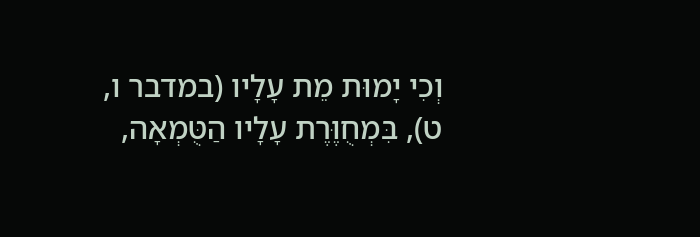וְכִי יָמוּת מֵת עָלָיו (במדבר ו, ט), בִּמְחֻוֶּרֶת עָלָיו הַטֻּמְאָה,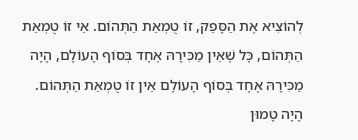לְהוֹצִיא אֶת הַסָּפֵק, זוֹ טֻמְאַת הַתְּהוֹם. אֵי זוֹ טֻמְאַת הַתְּהוֹם, כָּל שֶׁאֵין מַכִּירָהּ אֶחָד בְּסוֹף הָעוֹלָם, הָיָה מַכִּירָהּ אֶחָד בְּסוֹף הָעוֹלָם אֵין זוֹ טֻמְאַת הַתְּהוֹם. הָיָה טָמוּן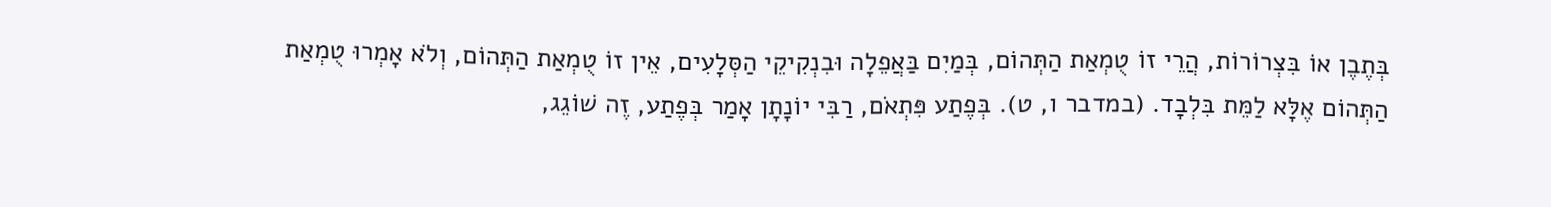בְּתֶבֶן אוֹ בִּצְרוֹרוֹת, הֲרֵי זוֹ טֻמְאַת הַתְּהוֹם, בְּמַיִם בַּאֲפֵלָה וּבִנְקִיקֵי הַסְּלָעִים, אֵין זוֹ טֻמְאַת הַתְּהוֹם, וְלֹא אָמְרוּ טֻמְאַת הַתְּהוֹם אֶלָּא לַמֵּת בִּלְבָד. (במדבר ו, ט). בְּפֶתַע פִּתְאֹם, רַבִּי יוֹנָתָן אָמַר בְּפֶתַע, זֶה שׁוֹגֵג,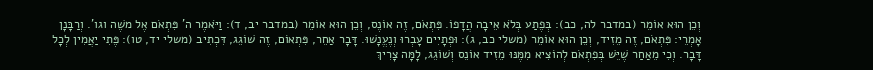וְכֵן הוּא אוֹמֵר (במדבר לה, כב): בְּפֶתַע בְּלֹא אֵיבָה הֲדָפוֹ. פִּתְאֹם, זֶה אוֹנֶס, וְכֵן הוּא אוֹמֵר (במדבר יב, ד): וַיֹּאמֶר ה' פִּתְאֹם אֶל משֶׁה וגו'. וְרַבָּנָן אָמְרֵי: פִּתְאֹם, זֶה מֵזִיד, וְכֵן הוּא אוֹמֵר (משלי כב, ג): וּפְתָיִים עָבְרוּ וְנֶעֱנָשׁוּ. דָּבָר אַחֵר, פִּתְאוֹם, זֶה שׁוֹגֵג, דִּכְתִיב (משלי יד, טו): פֶּתִי יַאֲמִין לְכָל דָּבָר. וְכִי מֵאַחַר שֶׁיֵּשׁ בְּפִתְאֹם לְהוֹצִיא מִמֶּנּוּ מֵזִיד אוֹנֵס וְשׁוֹגֵג, לָמָּה צָרִיךְ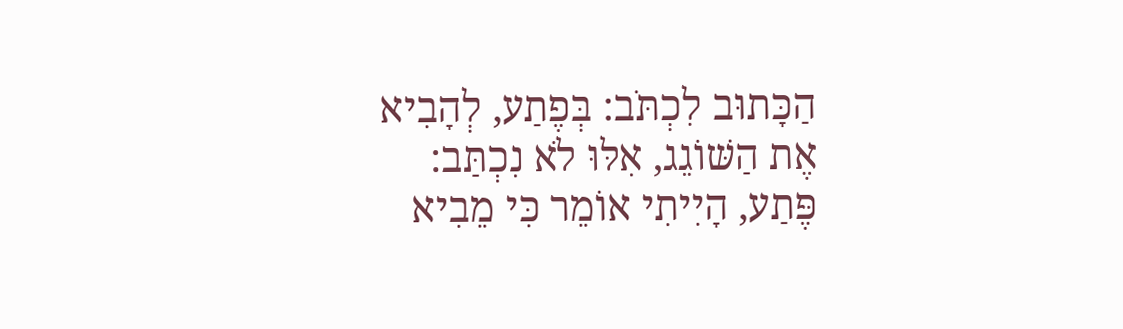הַכָּתוּב לִכְתֹּב: בְּפֶתַע, לְהָבִיא אֶת הַשּׁוֹגֵג, אִלּוּ לֹא נִכְתַּב: פֶּתַע, הָיִיתִי אוֹמֵר כִּי מֵבִיא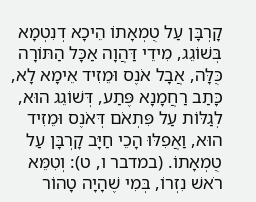קָרְבָּן עַל טֻמְאָתוֹ הֵיכָא דְנִטְמָא בְּשׁוֹגֵג, מִידֵי דַּהֲוָה אַכָּל הַתּוֹרָה כֻּלָּה, אֲבָל אֹנֶס וּמֵזִיד אֵימָא לָא, כָּתַב רַחֲמָנָא פֶּתַע, דְּשׁוֹגֵג הוּא, לְגַלּוֹת עַל פִּתְאֹם דְּאֹנֶס וּמֵזִיד הוּא, וַאֲפִלּוּ הָכֵי חַיָּב קָרְבָּן עַל טֻמְאָתוֹ. (במדבר ו, ט): וְטִמֵּא רֹאשׁ נִזְרוֹ, בְּמִי שֶׁהָיָה טָהוֹר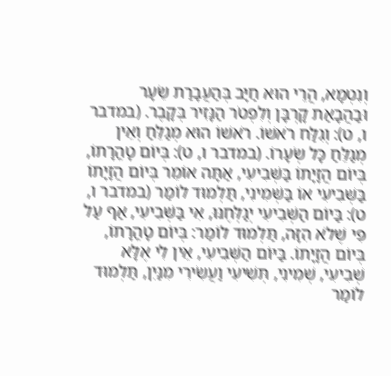וְנִטְמָא, הֲרֵי הוּא חַיָּב בְּהַעֲבָרַת שֵׂעָר וּבַהֲבָאַת קָרְבָּן וְלִפְטֹר הַנָּזִיר בְּקָבֶר. (במדבר ו, ט): וְגִלַּח רֹאשׁוֹ. רֹאשׁוֹ הוּא מְגַלֵּחַ וְאֵין מְגַלֵּחַ כָּל שְׂעָרוֹ. (במדבר ו, ט): בְּיוֹם טָהֳרָתוֹ, בְּיוֹם הֲזָיָתוֹ בַּשְּׁבִיעִי, אַתָּה אוֹמֵר בְּיוֹם הֲזָיָתוֹ בַּשְּׁבִיעִי אוֹ בַּשְּׁמִינִי, תַּלְמוּד לוֹמַר (במדבר ו, ט): בַּיוֹם הַשְּׁבִיעִי יְגַלְּחֶנּוּ, אִי בַּשְּׁבִיעִי, אַף עַל פִּי שֶׁלֹא הִזָּה, תַּלְמוּד לוֹמַר: בְּיוֹם טָהֳרָתוֹ, בְּיוֹם הֲזָיָתוֹ. בַּיּוֹם הַשְּׁבִיעִי, אֵין לִי אֶלָּא שְׁבִיעִי, שְׁמִינִי, תְּשִׁיעִי וַעֲשִׂירִי מִנַּיִן, תַּלְמוּד לוֹמַר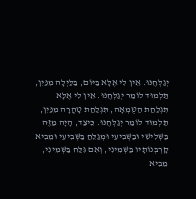יְגַלְּחֶנּוּ. אֵין לִי אֶלָּא בַּיּוֹם, בַּלַּיְלָה מִנַּיִן, תַּלְמוּד לוֹמַר יְגַלְּחֶנּוּ. אֵין לִי אֶלָּא תִּגְלַחַת הַטֻּמְאָה, תִּגְלַחַת טָהֳרָה מִנַּיִן, תַּלְמוּד לוֹמַר יְגַלְּחֶנּוּ. כֵּיצַד, הָיָה מַזֶּה בַּשְּׁלִישִׁי וּבַשְּׁבִיעִי וּמְגַלֵּחַ בַּשְּׁבִיעִי וּמֵבִיא קָרְבְּנוֹתָיו בַּשְּׁמִינִי, וְאִם גִּלַּח בַּשְּׁמִינִי, מֵבִיא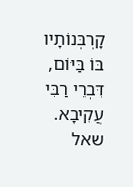קָרְבְּנוֹתָיו בּוֹ בַּיּוֹם, דִּבְרֵי רַבִּי עֲקִיבָא.
שאל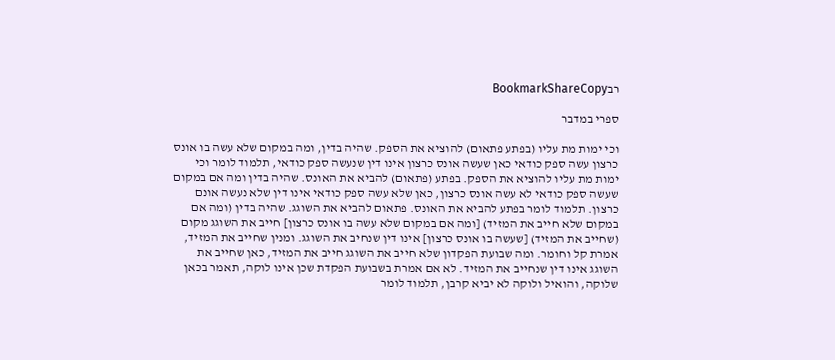רבBookmarkShareCopy

ספרי במדבר

וכי ימות מת עליו (בפתע פתאום) להוציא את הספק. שהיה בדין, ומה במקום שלא עשה בו אונס כרצון עשה ספק כודאי כאן שעשה אונס כרצון אינו דין שנעשה ספק כודאי, תלמוד לומר וכי ימות מת עליו להוציא את הספק. בפתע (פתאום) להביא את האונס. שהיה בדין ומה אם במקום שעשה ספק כודאי לא עשה אונס כרצון, כאן שלא עשה ספק כודאי אינו דין שלא נעשה אונם כרצון. תלמוד לומר בפתע להביא את האונס. פתאום להביא את השוגג. שהיה בדין (ומה אם במקום שלא חייב את המזיד) [ומה אם במקום שלא עשה בו אונס כרצון] חייב את השוגג מקום (שחייב את המזיד) [שעשה בו אונס כרצון] אינו דין שנחיב את השוגג. ומנין שחייב את המזיד, אמרת קל וחומר. ומה שבועת הפקדון שלא חייב את השוגג חייב את המזיד, כאן שחייב את השוגג אינו דין שנחייב את המזיד. לא אם אמרת בשבועת הפקדת שכן אינו לוקה, תאמר בכאן שלוקה, והואיל ולוקה לא יביא קרבן, תלמוד לומר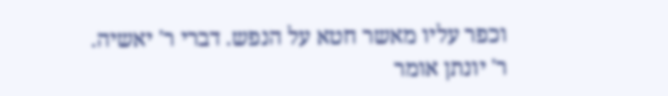וכפר עליו מאשר חטא על הנפש. דברי ר' יאשיה. ר' יונתן אומר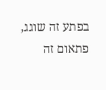בפתע זה שוגג, פתאום זה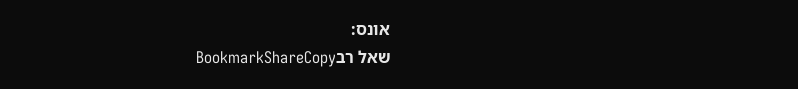אונס:
שאל רבBookmarkShareCopy